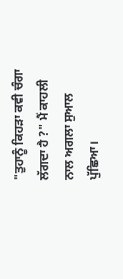"ਤੁਹਾਨੂੰ ਕਿਹੜਾ ਕਵੀ ਚੰਗਾ ਲੱਗਦਾ ਹੈ ?" ਮੈਂ ਕਾਹਲੀ ਨਾਲ ਅਗਲਾ ਸੁਆਲ ਪੁੱਛਿਆ।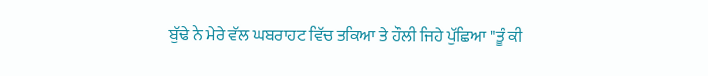ਬੁੱਢੇ ਨੇ ਮੇਰੇ ਵੱਲ ਘਬਰਾਹਟ ਵਿੱਚ ਤਕਿਆ ਤੇ ਹੌਲੀ ਜਿਹੇ ਪੁੱਛਿਆ "ਤੂੰ ਕੀ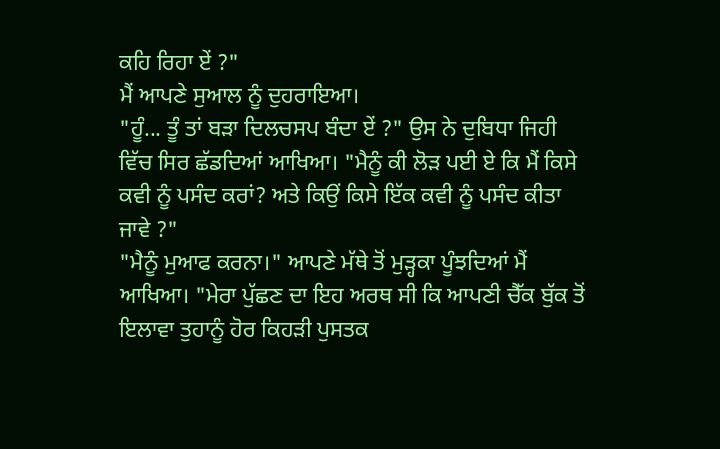ਕਹਿ ਰਿਹਾ ਏਂ ?"
ਮੈਂ ਆਪਣੇ ਸੁਆਲ ਨੂੰ ਦੁਹਰਾਇਆ।
"ਹੂੰ... ਤੂੰ ਤਾਂ ਬੜਾ ਦਿਲਚਸਪ ਬੰਦਾ ਏਂ ?" ਉਸ ਨੇ ਦੁਬਿਧਾ ਜਿਹੀ ਵਿੱਚ ਸਿਰ ਛੱਡਦਿਆਂ ਆਖਿਆ। "ਮੈਨੂੰ ਕੀ ਲੋੜ ਪਈ ਏ ਕਿ ਮੈਂ ਕਿਸੇ ਕਵੀ ਨੂੰ ਪਸੰਦ ਕਰਾਂ? ਅਤੇ ਕਿਉਂ ਕਿਸੇ ਇੱਕ ਕਵੀ ਨੂੰ ਪਸੰਦ ਕੀਤਾ ਜਾਵੇ ?"
"ਮੈਨੂੰ ਮੁਆਫ ਕਰਨਾ।" ਆਪਣੇ ਮੱਥੇ ਤੋਂ ਮੁੜ੍ਹਕਾ ਪੂੰਝਦਿਆਂ ਮੈਂ ਆਖਿਆ। "ਮੇਰਾ ਪੁੱਛਣ ਦਾ ਇਹ ਅਰਥ ਸੀ ਕਿ ਆਪਣੀ ਚੈੱਕ ਬੁੱਕ ਤੋਂ ਇਲਾਵਾ ਤੁਹਾਨੂੰ ਹੋਰ ਕਿਹੜੀ ਪੁਸਤਕ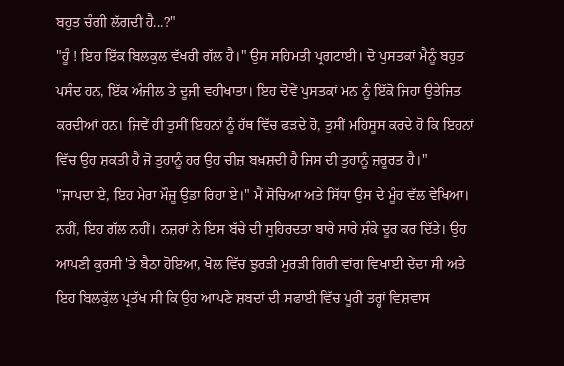ਬਹੁਤ ਚੰਗੀ ਲੱਗਦੀ ਹੈ...?"
"ਹੂੰ ! ਇਹ ਇੱਕ ਬਿਲਕੁਲ ਵੱਖਰੀ ਗੱਲ ਹੈ।" ਉਸ ਸਹਿਮਤੀ ਪ੍ਰਗਟਾਈ। ਦੋ ਪੁਸਤਕਾਂ ਮੈਨੂੰ ਬਹੁਤ ਪਸੰਦ ਹਨ, ਇੱਕ ਅੰਜੀਲ ਤੇ ਦੂਜੀ ਵਹੀਖਾਤਾ। ਇਹ ਦੋਵੇਂ ਪੁਸਤਕਾਂ ਮਨ ਨੂੰ ਇੱਕੋ ਜਿਹਾ ਉਤੇਜਿਤ ਕਰਦੀਆਂ ਹਨ। ਜਿਵੇਂ ਹੀ ਤੁਸੀਂ ਇਹਨਾਂ ਨੂੰ ਹੱਥ ਵਿੱਚ ਫੜਦੇ ਹੋ, ਤੁਸੀਂ ਮਹਿਸੂਸ ਕਰਦੇ ਹੋ ਕਿ ਇਹਨਾਂ ਵਿੱਚ ਉਹ ਸ਼ਕਤੀ ਹੈ ਜੋ ਤੁਹਾਨੂੰ ਹਰ ਉਹ ਚੀਜ਼ ਬਖ਼ਸ਼ਦੀ ਹੈ ਜਿਸ ਦੀ ਤੁਹਾਨੂੰ ਜ਼ਰੂਰਤ ਹੈ।"
"ਜਾਪਦਾ ਏ, ਇਹ ਮੇਰਾ ਮੌਜੂ ਉਡਾ ਰਿਹਾ ਏ।" ਮੈਂ ਸੋਚਿਆ ਅਤੇ ਸਿੱਧਾ ਉਸ ਦੇ ਮੂੰਹ ਵੱਲ ਵੇਖਿਆ। ਨਹੀਂ, ਇਹ ਗੱਲ ਨਹੀਂ। ਨਜ਼ਰਾਂ ਨੇ ਇਸ ਬੱਚੇ ਦੀ ਸੁਹਿਰਦਤਾ ਬਾਰੇ ਸਾਰੇ ਸ਼ੰਕੇ ਦੂਰ ਕਰ ਦਿੱਤੇ। ਉਹ ਆਪਣੀ ਕੁਰਸੀ 'ਤੇ ਬੈਠਾ ਹੋਇਆ, ਖੋਲ ਵਿੱਚ ਝੁਰੜੀ ਮੁਰੜੀ ਗਿਰੀ ਵਾਂਗ ਵਿਖਾਈ ਦੇਂਦਾ ਸੀ ਅਤੇ ਇਹ ਬਿਲਕੁੱਲ ਪ੍ਰਤੱਖ ਸੀ ਕਿ ਉਹ ਆਪਣੇ ਸ਼ਬਦਾਂ ਦੀ ਸਫਾਈ ਵਿੱਚ ਪੂਰੀ ਤਰ੍ਹਾਂ ਵਿਸ਼ਵਾਸ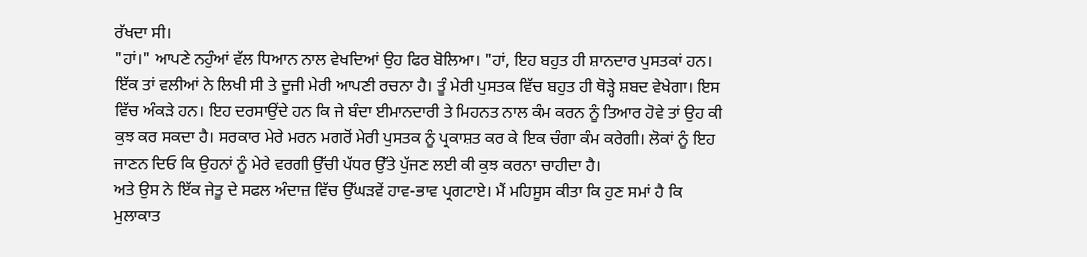ਰੱਖਦਾ ਸੀ।
"ਹਾਂ।" ਆਪਣੇ ਨਹੁੰਆਂ ਵੱਲ ਧਿਆਨ ਨਾਲ ਵੇਖਦਿਆਂ ਉਹ ਫਿਰ ਬੋਲਿਆ। "ਹਾਂ, ਇਹ ਬਹੁਤ ਹੀ ਸ਼ਾਨਦਾਰ ਪੁਸਤਕਾਂ ਹਨ। ਇੱਕ ਤਾਂ ਵਲੀਆਂ ਨੇ ਲਿਖੀ ਸੀ ਤੇ ਦੂਜੀ ਮੇਰੀ ਆਪਣੀ ਰਚਨਾ ਹੈ। ਤੂੰ ਮੇਰੀ ਪੁਸਤਕ ਵਿੱਚ ਬਹੁਤ ਹੀ ਥੋੜ੍ਹੇ ਸ਼ਬਦ ਵੇਖੇਗਾ। ਇਸ ਵਿੱਚ ਅੰਕੜੇ ਹਨ। ਇਹ ਦਰਸਾਉਂਦੇ ਹਨ ਕਿ ਜੇ ਬੰਦਾ ਈਮਾਨਦਾਰੀ ਤੇ ਮਿਹਨਤ ਨਾਲ ਕੰਮ ਕਰਨ ਨੂੰ ਤਿਆਰ ਹੋਵੇ ਤਾਂ ਉਹ ਕੀ ਕੁਝ ਕਰ ਸਕਦਾ ਹੈ। ਸਰਕਾਰ ਮੇਰੇ ਮਰਨ ਮਗਰੋਂ ਮੇਰੀ ਪੁਸਤਕ ਨੂੰ ਪ੍ਰਕਾਸ਼ਤ ਕਰ ਕੇ ਇਕ ਚੰਗਾ ਕੰਮ ਕਰੇਗੀ। ਲੋਕਾਂ ਨੂੰ ਇਹ ਜਾਣਨ ਦਿਓ ਕਿ ਉਹਨਾਂ ਨੂੰ ਮੇਰੇ ਵਰਗੀ ਉੱਚੀ ਪੱਧਰ ਉੱਤੇ ਪੁੱਜਣ ਲਈ ਕੀ ਕੁਝ ਕਰਨਾ ਚਾਹੀਦਾ ਹੈ।
ਅਤੇ ਉਸ ਨੇ ਇੱਕ ਜੇਤੂ ਦੇ ਸਫਲ ਅੰਦਾਜ਼ ਵਿੱਚ ਉੱਘੜਵੇਂ ਹਾਵ-ਭਾਵ ਪ੍ਰਗਟਾਏ। ਮੈਂ ਮਹਿਸੂਸ ਕੀਤਾ ਕਿ ਹੁਣ ਸਮਾਂ ਹੈ ਕਿ ਮੁਲਾਕਾਤ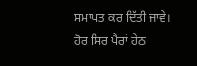ਸਮਾਪਤ ਕਰ ਦਿੱਤੀ ਜਾਵੇ। ਹੋਰ ਸਿਰ ਪੈਰਾਂ ਹੇਠ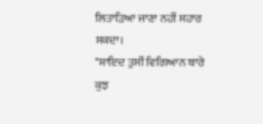ਲਿਤਾੜਿਆ ਜਾਣਾ ਨਹੀਂ ਸਹਾਰ ਸਕਦਾ।
"ਸ਼ਾਇਦ ਤੁਸੀਂ ਵਿਗਿਆਨ ਬਾਰੇ ਕੁਝ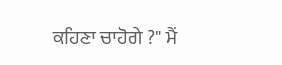ਕਹਿਣਾ ਚਾਹੋਗੇ ?" ਮੈਂ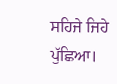ਸਹਿਜੇ ਜਿਹੇ ਪੁੱਛਿਆ।